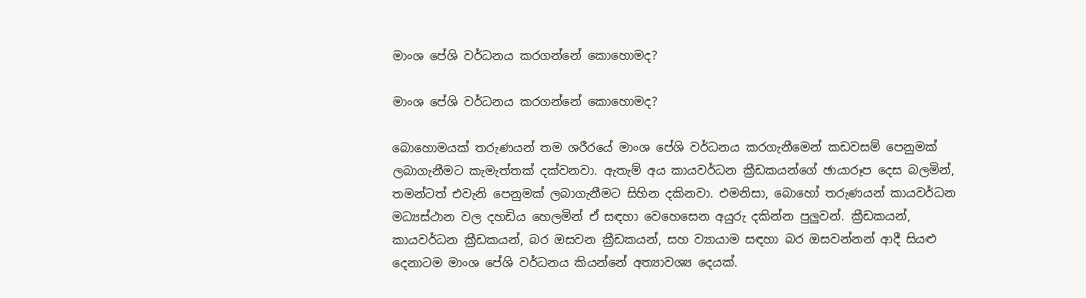මාංශ පේශි වර්ධනය කරගන්නේ කොහොමද?

මාංශ පේශි වර්ධනය කරගන්නේ කොහොමද?

බොහොමයක් තරුණයන් තම ශරීරයේ මාංශ පේශි වර්ධනය කරගැනීමෙන් කඩවසම් පෙනුමක් ලබාගැනීමට කැමැත්තක් දක්වනවා. ඇතැම් අය කායවර්ධන ක්‍රීඩකයන්ගේ ඡායාරූප දෙස බලමින්, තමන්ටත් එවැනි පෙනුමක් ලබාගැනීමට සිහින දකිනවා. එමනිසා, බොහෝ තරුණයන් කායවර්ධන මධ්‍යස්ථාන වල දහඩිය හෙලමින් ඒ සඳහා වෙහෙසෙන අයුරු දකින්න පුලුවන්. ක්‍රීඩකයන්, කායවර්ධන ක්‍රීඩකයන්, බර ඔසවන ක්‍රීඩකයන්, සහ ව්‍යායාම සඳහා බර ඔසවන්නන් ආදී සියළු දෙනාටම මාංශ පේශි වර්ධනය කියන්නේ අත්‍යාවශ්‍ය දෙයක්.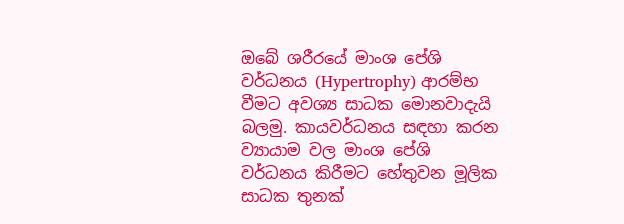ඔබේ ශරීරයේ මාංශ පේශි වර්ධනය (Hypertrophy) ආරම්භ වීමට අවශ්‍ය සාධක මොනවාදැයි බලමු. කායවර්ධනය සඳහා කරන ව්‍යායාම වල මාංශ පේශි වර්ධනය කිරීමට හේතුවන මූලික සාධක තුනක්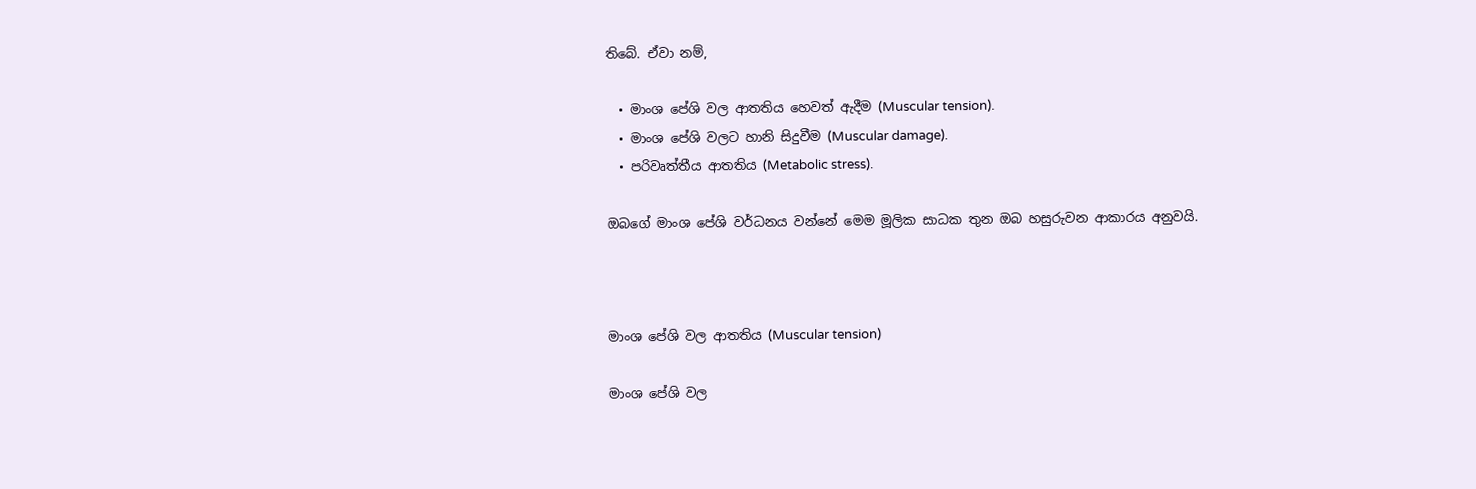තිබේ. ඒවා නම්,

  • මාංශ පේශි වල ආතතිය හෙවත් ඇදීම (Muscular tension).
  • මාංශ පේශි වලට හානි සිදුවීම (Muscular damage).
  • පරිවෘත්තීය ආතතිය (Metabolic stress).

ඔබගේ මාංශ පේශි වර්ධනය වන්නේ මෙම මූලික සාධක තුන ඔබ හසුරුවන ආකාරය අනුවයි.



මාංශ පේශි වල ආතතිය (Muscular tension)

මාංශ පේශි වල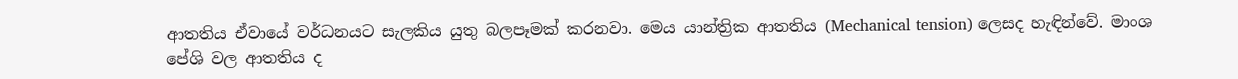ආතතිය ඒවායේ වර්ධනයට සැලකිය යුතු බලපෑමක් කරනවා. මෙය යාන්ත්‍රික ආතතිය (Mechanical tension) ලෙසද හැඳින්වේ. මාංශ පේශි වල ආතතිය ද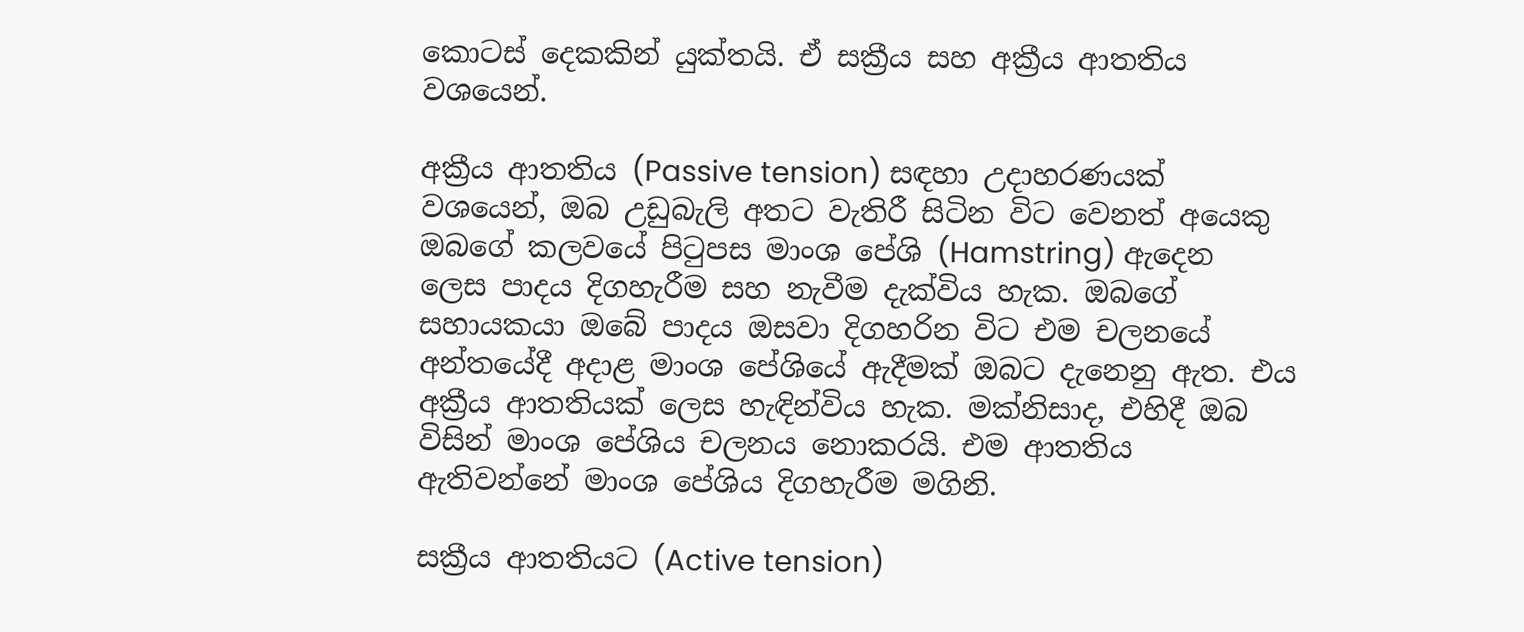කොටස් දෙකකින් යුක්තයි. ඒ සක්‍රීය සහ අක්‍රීය ආතතිය වශයෙන්.

අක්‍රීය ආතතිය (Passive tension) සඳහා උදාහරණයක් වශයෙන්, ඔබ උඩුබැලි අතට වැතිරී සිටින විට වෙනත් අයෙකු ඔබගේ කලවයේ පිටුපස මාංශ පේශි (Hamstring) ඇදෙන ලෙස පාදය දිගහැරීම සහ නැවීම දැක්විය හැක. ඔබගේ සහායකයා ඔබේ පාදය ඔසවා දිගහරින විට එම චලනයේ අන්තයේදී අදාළ මාංශ පේශියේ ඇදීමක් ඔබට දැනෙනු ඇත. එය අක්‍රීය ආතතියක් ලෙස හැඳින්විය හැක. මක්නිසාද, එහිදී ඔබ විසින් මාංශ පේශිය චලනය නොකරයි. එම ආතතිය ඇතිවන්නේ මාංශ පේශිය දිගහැරීම මගිනි.

සක්‍රීය ආතතියට (Active tension)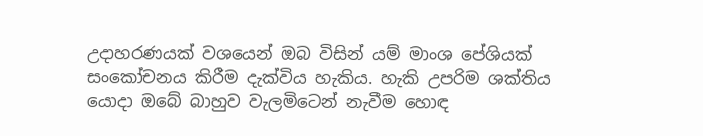උදාහරණයක් වශයෙන් ඔබ විසින් යම් මාංශ පේශියක් සංකෝචනය කිරීම දැක්විය හැකිය. හැකි උපරිම ශක්තිය යොදා ඔබේ බාහුව වැලමිටෙන් නැවීම හොඳ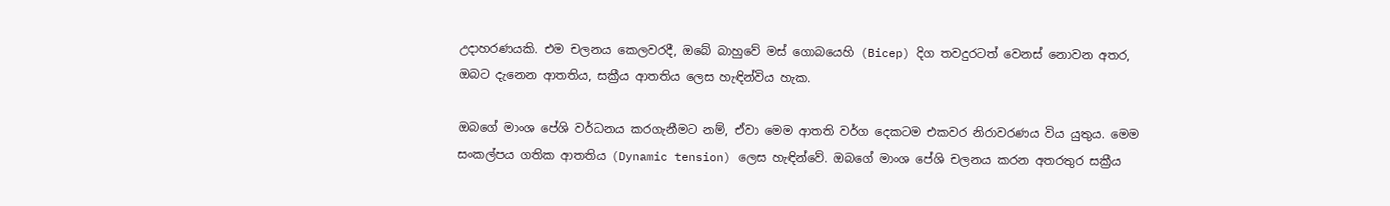උදාහරණයකි. එම චලනය කෙලවරදී, ඔබේ බාහුවේ මස් ගොබයෙහි (Bicep) දිග තවදුරටත් වෙනස් නොවන අතර, ඔබට දැනෙන ආතතිය, සක්‍රීය ආතතිය ලෙස හැඳින්විය හැක.

ඔබගේ මාංශ පේශි වර්ධනය කරගැනීමට නම්, ඒවා මෙම ආතති වර්ග දෙකටම එකවර නිරාවරණය විය යුතුය. මෙම සංකල්පය ගතික ආතතිය (Dynamic tension) ලෙස හැඳින්වේ. ඔබගේ මාංශ පේශි චලනය කරන අතරතුර සක්‍රීය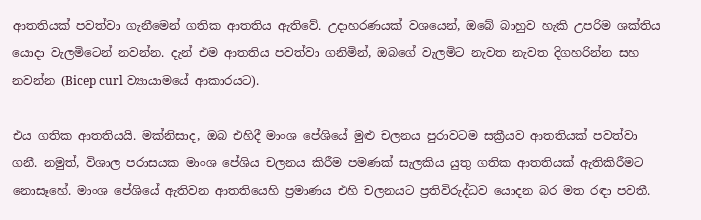ආතතියක් පවත්වා ගැනීමෙන් ගතික ආතතිය ඇතිවේ. උදාහරණයක් වශයෙන්, ඔබේ බාහුව හැකි උපරිම ශක්තිය යොදා වැලමිටෙන් නවන්න. දැන් එම ආතතිය පවත්වා ගනිමින්, ඔබගේ වැලමිට නැවත නැවත දිගහරින්න සහ නවන්න (Bicep curl ව්‍යායාමයේ ආකාරයට).

එය ගතික ආතතියයි. මක්නිසාද, ඔබ එහිදී මාංශ පේශියේ මුළු චලනය පුරාවටම සක්‍රීයව ආතතියක් පවත්වා ගනී. නමුත්, විශාල පරාසයක මාංශ පේශිය චලනය කිරීම පමණක් සැලකිය යුතු ගතික ආතතියක් ඇතිකිරීමට නොසෑහේ. මාංශ පේශියේ ඇතිවන ආතතියෙහි ප්‍රමාණය එහි චලනයට ප්‍රතිවිරුද්ධව යොදන බර මත රඳා පවතී.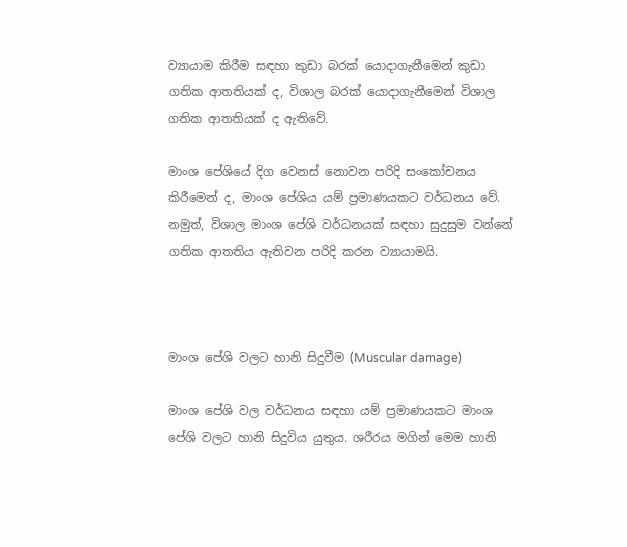ව්‍යායාම කිරීම සඳහා කුඩා බරක් යොදාගැනීමෙන් කුඩා ගතික ආතතියක් ද, විශාල බරක් යොදාගැනීමෙන් විශාල ගතික ආතතියක් ද ඇතිවේ.

මාංශ පේශියේ දිග වෙනස් නොවන පරිදි සංකෝචනය කිරීමෙන් ද, මාංශ පේශිය යම් ප්‍රමාණයකට වර්ධනය වේ. නමුත්, විශාල මාංශ පේශි වර්ධනයක් සඳහා සුදුසුම වන්නේ ගතික ආතතිය ඇතිවන පරිදි කරන ව්‍යායාමයි.



මාංශ පේශි වලට හානි සිදුවීම (Muscular damage)

මාංශ පේශි වල වර්ධනය සඳහා යම් ප්‍රමාණයකට මාංශ පේශි වලට හානි සිදුවිය යුතුය. ශරීරය මගින් මෙම හානි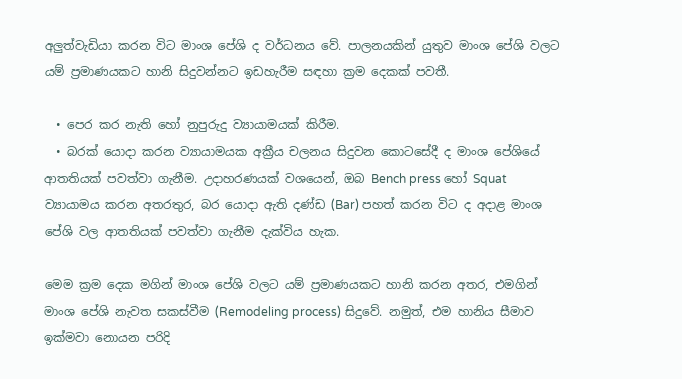අලුත්වැඩියා කරන විට මාංශ පේශි ද වර්ධනය වේ. පාලනයකින් යුතුව මාංශ පේශි වලට යම් ප්‍රමාණයකට හානි සිදුවන්නට ඉඩහැරීම සඳහා ක්‍රම දෙකක් පවතී.

  • පෙර කර නැති හෝ නුපුරුදු ව්‍යායාමයක් කිරීම.
  • බරක් යොදා කරන ව්‍යායාමයක අක්‍රීය චලනය සිදුවන කොටසේදී ද මාංශ පේශියේ ආතතියක් පවත්වා ගැනීම. උදාහරණයක් වශයෙන්, ඔබ Bench press හෝ Squat ව්‍යායාමය කරන අතරතුර, බර යොදා ඇති දණ්ඩ (Bar) පහත් කරන විට ද අදාළ මාංශ පේශි වල ආතතියක් පවත්වා ගැනීම දැක්විය හැක.

මෙම ක්‍රම දෙක මගින් මාංශ පේශි වලට යම් ප්‍රමාණයකට හානි කරන අතර, එමගින් මාංශ පේශි නැවත සකස්වීම (Remodeling process) සිදුවේ. නමුත්, එම හානිය සීමාව ඉක්මවා නොයන පරිදි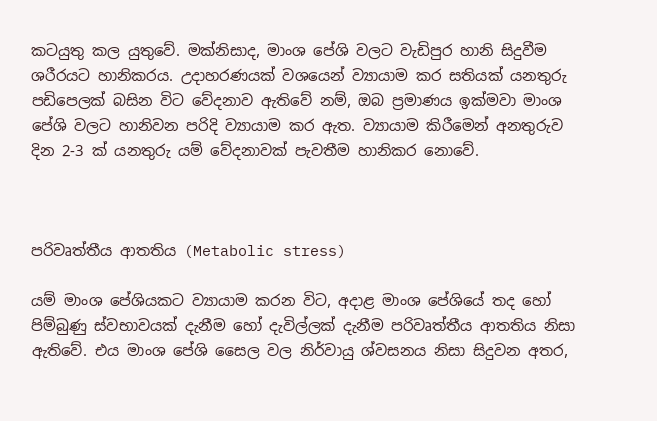කටයුතු කල යුතුවේ. මක්නිසාද, මාංශ පේශි වලට වැඩිපුර හානි සිදුවීම ශරීරයට හානිකරය. උදාහරණයක් වශයෙන් ව්‍යායාම කර සතියක් යනතුරු පඩිපෙලක් බසින විට වේදනාව ඇතිවේ නම්, ඔබ ප්‍රමාණය ඉක්මවා මාංශ පේශි වලට හානිවන පරිදි ව්‍යායාම කර ඇත. ව්‍යායාම කිරීමෙන් අනතුරුව දින 2-3 ක් යනතුරු යම් වේදනාවක් පැවතීම හානිකර නොවේ.



පරිවෘත්තීය ආතතිය (Metabolic stress)

යම් මාංශ පේශියකට ව්‍යායාම කරන විට, අදාළ මාංශ පේශියේ තද හෝ පිම්බුණු ස්වභාවයක් දැනීම හෝ දැවිල්ලක් දැනීම පරිවෘත්තීය ආතතිය නිසා ඇතිවේ. එය මාංශ පේශි සෛල වල නිර්වායු ශ්වසනය නිසා සිදුවන අතර,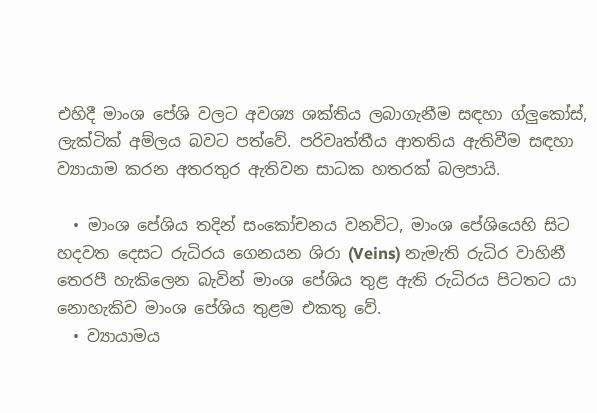එහිදී මාංශ පේශි වලට අවශ්‍ය ශක්තිය ලබාගැනීම සඳහා ග්ලුකෝස්, ලැක්ටික් අම්ලය බවට පත්වේ. පරිවෘත්තීය ආතතිය ඇතිවීම සඳහා ව්‍යායාම කරන අතරතුර ඇතිවන සාධක හතරක් බලපායි.

  • මාංශ පේශිය තදින් සංකෝචනය වනවිට, මාංශ පේශියෙහි සිට හදවත දෙසට රුධිරය ගෙනයන ශිරා (Veins) නැමැති රුධිර වාහිනී තෙරපී හැකිලෙන බැවින් මාංශ පේශිය තුළ ඇති රුධිරය පිටතට යා නොහැකිව මාංශ පේශිය තුළම එකතු වේ.
  • ව්‍යායාමය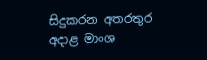සිදුකරන අතරතුර අදාළ මාංශ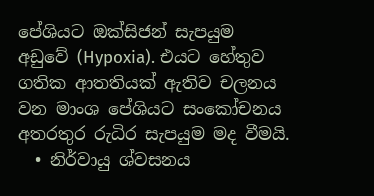පේශියට ඔක්සිජන් සැපයුම අඩුවේ (Hypoxia). එයට හේතුව ගතික ආතතියක් ඇතිව චලනය වන මාංශ පේශියට සංකෝචනය අතරතුර රුධිර සැපයුම මද වීමයි.
  • නිර්වායු ශ්වසනය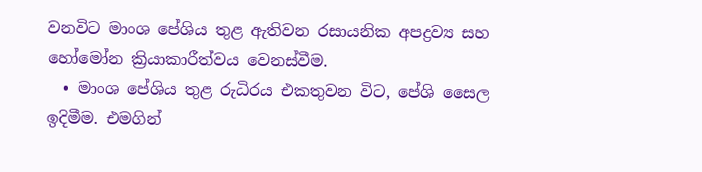වනවිට මාංශ පේශිය තුළ ඇතිවන රසායනික අපද්‍රව්‍ය සහ හෝමෝන ක්‍රියාකාරීත්වය වෙනස්වීම.
  • මාංශ පේශිය තුළ රුධිරය එකතුවන විට, පේශි සෛල ඉදිමීම. එමගින්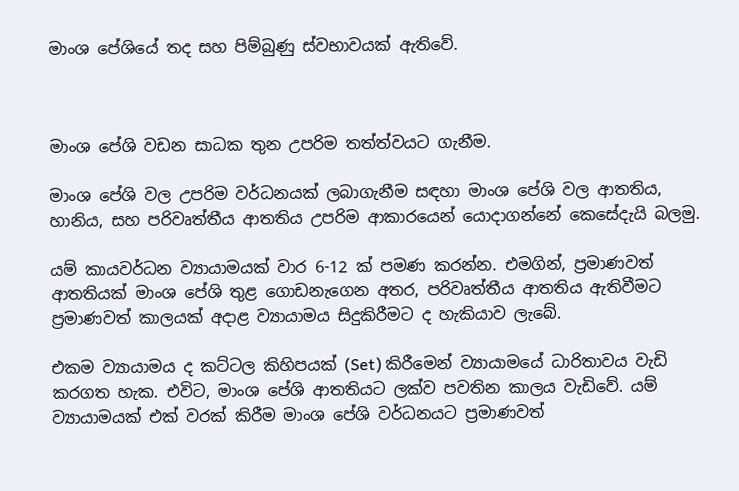මාංශ පේශියේ තද සහ පිම්බුණු ස්වභාවයක් ඇතිවේ.



මාංශ පේශි වඩන සාධක තුන උපරිම තත්ත්වයට ගැනීම.

මාංශ පේශි වල උපරිම වර්ධනයක් ලබාගැනීම සඳහා මාංශ පේශි වල ආතතිය, හානිය, සහ පරිවෘත්තීය ආතතිය උපරිම ආකාරයෙන් යොදාගන්නේ කෙසේදැයි බලමු.

යම් කායවර්ධන ව්‍යායාමයක් වාර 6-12 ක් පමණ කරන්න. එමගින්, ප්‍රමාණවත් ආතතියක් මාංශ පේශි තුළ ගොඩනැගෙන අතර, පරිවෘත්තීය ආතතිය ඇතිවීමට ප්‍රමාණවත් කාලයක් අදාළ ව්‍යායාමය සිදුකිරීමට ද හැකියාව ලැබේ.

එකම ව්‍යායාමය ද කට්ටල කිහිපයක් (Set) කිරීමෙන් ව්‍යායාමයේ ධාරිතාවය වැඩි කරගත හැක. එවිට, මාංශ පේශි ආතතියට ලක්ව පවතින කාලය වැඩිවේ. යම් ව්‍යායාමයක් එක් වරක් කිරීම මාංශ පේශි වර්ධනයට ප්‍රමාණවත්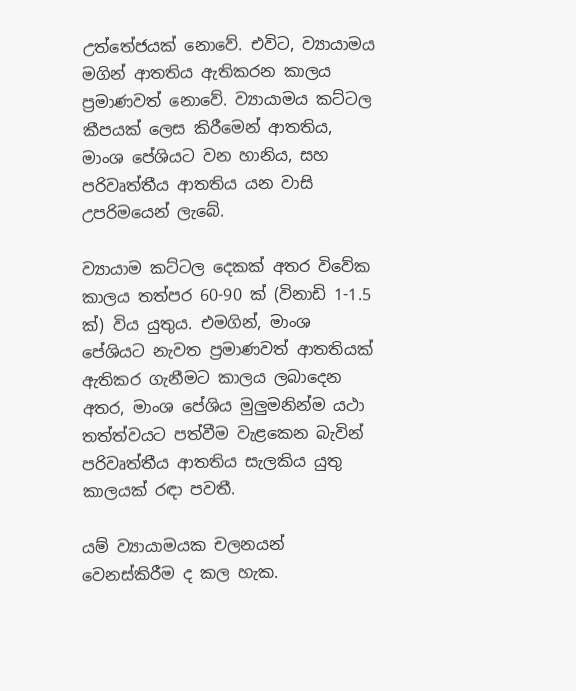උත්තේජයක් නොවේ. එවිට, ව්‍යායාමය මගින් ආතතිය ඇතිකරන කාලය ප්‍රමාණවත් නොවේ. ව්‍යායාමය කට්ටල කීපයක් ලෙස කිරීමෙන් ආතතිය, මාංශ පේශියට වන හානිය, සහ පරිවෘත්තීය ආතතිය යන වාසි උපරිමයෙන් ලැබේ.

ව්‍යායාම කට්ටල දෙකක් අතර විවේක කාලය තත්පර 60-90 ක් (විනාඩි 1-1.5 ක්) විය යුතුය. එමගින්, මාංශ පේශියට නැවත ප්‍රමාණවත් ආතතියක් ඇතිකර ගැනීමට කාලය ලබාදෙන අතර, මාංශ පේශිය මුලුමනින්ම යථා තත්ත්වයට පත්වීම වැළකෙන බැවින් පරිවෘත්තීය ආතතිය සැලකිය යුතු කාලයක් රඳා පවතී.

යම් ව්‍යායාමයක චලනයන් වෙනස්කිරීම ද කල හැක.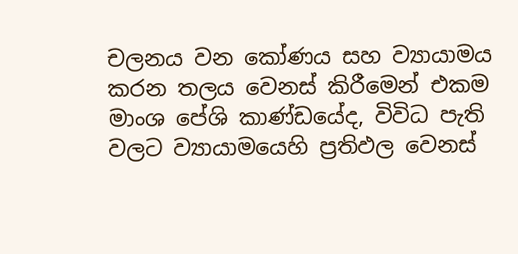චලනය වන කෝණය සහ ව්‍යායාමය කරන තලය වෙනස් කිරීමෙන් එකම මාංශ පේශි කාණ්ඩයේද, විවිධ පැති වලට ව්‍යායාමයෙහි ප්‍රතිඵල වෙනස්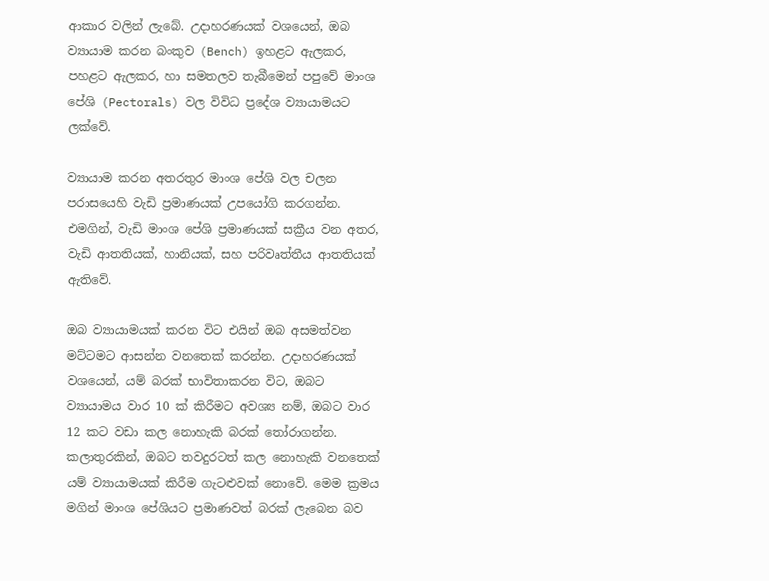ආකාර වලින් ලැබේ. උදාහරණයක් වශයෙන්, ඔබ ව්‍යායාම කරන බංකුව (Bench) ඉහළට ඇලකර, පහළට ඇලකර, හා සමතලව තැබීමෙන් පපුවේ මාංශ පේශි (Pectorals) වල විවිධ ප්‍රදේශ ව්‍යායාමයට ලක්වේ.

ව්‍යායාම කරන අතරතුර මාංශ පේශි වල චලන පරාසයෙහි වැඩි ප්‍රමාණයක් උපයෝගි කරගන්න. එමගින්, වැඩි මාංශ පේශි ප්‍රමාණයක් සක්‍රීය වන අතර, වැඩි ආතතියක්, හානියක්, සහ පරිවෘත්තීය ආතතියක් ඇතිවේ.

ඔබ ව්‍යායාමයක් කරන විට එයින් ඔබ අසමත්වන මට්ටමට ආසන්න වනතෙක් කරන්න. උදාහරණයක් වශයෙන්, යම් බරක් භාවිතාකරන විට, ඔබට ව්‍යායාමය වාර 10 ක් කිරීමට අවශ්‍ය නම්, ඔබට වාර 12 කට වඩා කල නොහැකි බරක් තෝරාගන්න. කලාතුරකින්, ඔබට තවදුරටත් කල නොහැකි වනතෙක් යම් ව්‍යායාමයක් කිරීම ගැටළුවක් නොවේ. මෙම ක්‍රමය මගින් මාංශ පේශියට ප්‍රමාණවත් බරක් ලැබෙන බව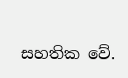සහතික වේ.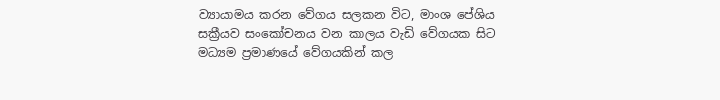ව්‍යායාමය කරන වේගය සලකන විට, මාංශ පේශිය සක්‍රීයව සංකෝචනය වන කාලය වැඩි වේගයක සිට මධ්‍යම ප්‍රමාණයේ වේගයකින් කල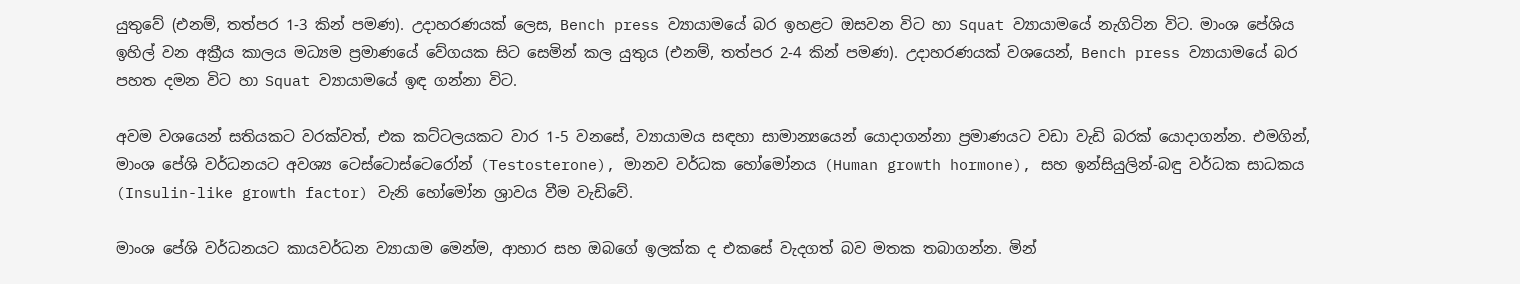යුතුවේ (එනම්, තත්පර 1-3 කින් පමණ). උදාහරණයක් ලෙස, Bench press ව්‍යායාමයේ බර ඉහළට ඔසවන විට හා Squat ව්‍යායාමයේ නැගිටින විට. මාංශ පේශිය ඉහිල් වන අක්‍රීය කාලය මධ්‍යම ප්‍රමාණයේ වේගයක සිට සෙමින් කල යුතුය (එනම්, තත්පර 2-4 කින් පමණ). උදාහරණයක් වශයෙන්, Bench press ව්‍යායාමයේ බර පහත දමන විට හා Squat ව්‍යායාමයේ ඉඳ ගන්නා විට.

අවම වශයෙන් සතියකට වරක්වත්, එක කට්ටලයකට වාර 1-5 වනසේ, ව්‍යායාමය සඳහා සාමාන්‍යයෙන් යොදාගන්නා ප්‍රමාණයට වඩා වැඩි බරක් යොදාගන්න. එමගින්, මාංශ පේශි වර්ධනයට අවශ්‍ය ටෙස්ටොස්ටෙරෝන් (Testosterone), මානව වර්ධක හෝමෝනය (Human growth hormone), සහ ඉන්සියුලින්-බඳු වර්ධක සාධකය (Insulin-like growth factor) වැනි හෝමෝන ශ්‍රාවය වීම වැඩිවේ.

මාංශ පේශි වර්ධනයට කායවර්ධන ව්‍යායාම මෙන්ම, ආහාර සහ ඔබගේ ඉලක්ක ද එකසේ වැදගත් බව මතක තබාගන්න. මින්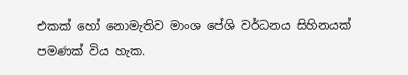එකක් හෝ නොමැතිව මාංශ පේශි වර්ධනය සිහිනයක් පමණක් විය හැක.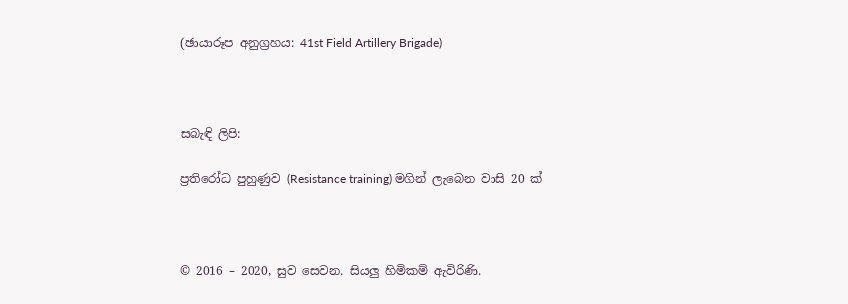(ඡායාරූප අනුග්‍රහය: 41st Field Artillery Brigade)



සබැඳි ලිපි:

ප්‍රතිරෝධ පුහුණුව (Resistance training) මගින් ලැබෙන වාසි 20 ක්



© 2016 – 2020, සුව සෙවන. සියලු හිමිකම් ඇවිරිණි.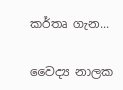කර්තෘ ගැන...

වෛද්‍ය නාලක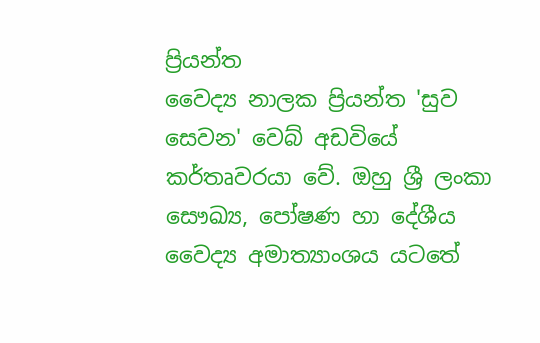ප්‍රියන්ත
වෛද්‍ය නාලක ප්‍රියන්ත 'සුව සෙවන' වෙබ් අඩවියේ කර්තෘවරයා වේ. ඔහු ශ්‍රී ලංකා සෞඛ්‍ය, පෝෂණ හා දේශීය වෛද්‍ය අමාත්‍යාංශය යටතේ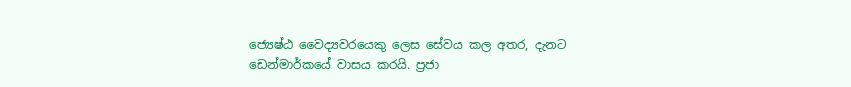ජ්‍යෙෂ්ඨ වෛද්‍යවරයෙකු ලෙස සේවය කල අතර, දැනට ඩෙන්මාර්කයේ වාසය කරයි. ප්‍රජා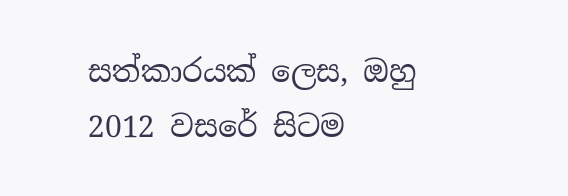සත්කාරයක් ලෙස, ඔහු 2012 වසරේ සිටම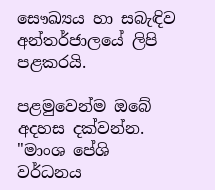සෞඛ්‍යය හා සබැඳිව අන්තර්ජාලයේ ලිපි පළකරයි.

පළමුවෙන්ම ඔබේ අදහස දක්වන්න. "මාංශ පේශි වර්ධනය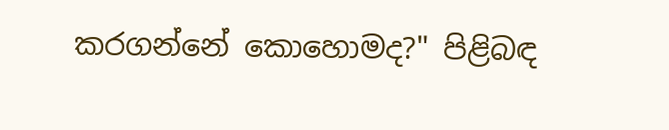කරගන්නේ කොහොමද?" පිළිබඳ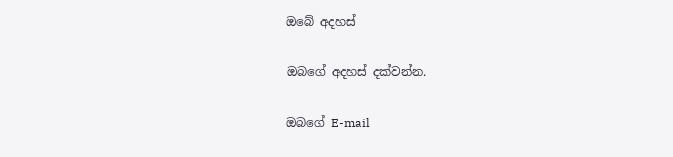ඔබේ අදහස්

ඔබගේ අදහස් දක්වන්න.

ඔබගේ E-mail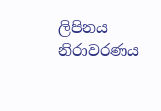ලිපිනය නිරාවරණය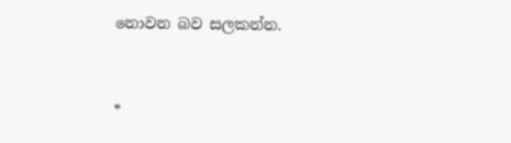නොවන බව සලකන්න.


*